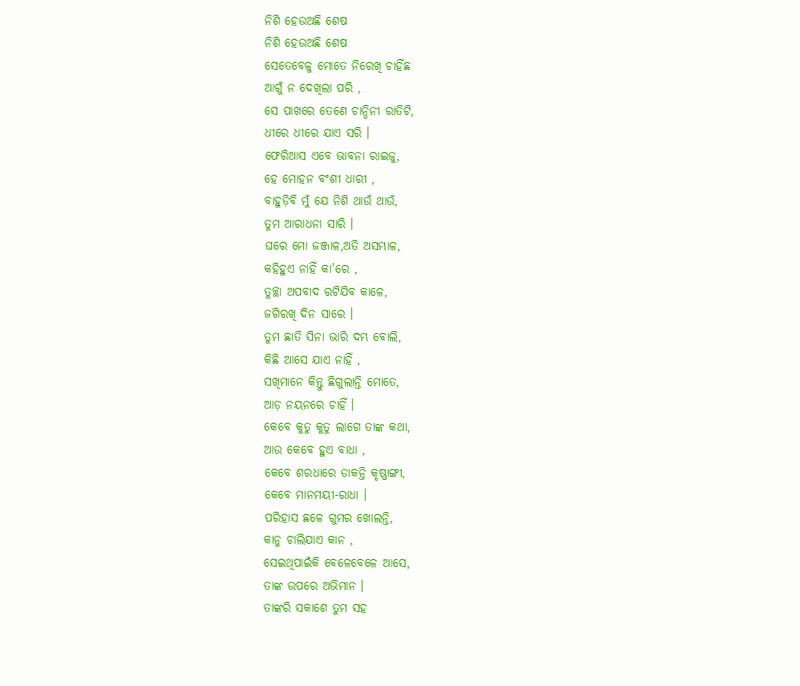ନିଶି ହେଉଅଛି ଶେଷ
ନିଶି ହେଉଅଛି ଶେଷ
ସେତେବେଳୁ ମୋତେ ନିରେଖି ଚାହିଁଛ
ଆଗୁଁ ନ ଦେଖିଲା ପରି ,
ସେ ପାଖରେ ତେଣେ ଚାନ୍ଦିନୀ ରାତିଟି,
ଧୀରେ ଧୀରେ ଯାଏ ସରି ।
ଫେରିଆସ ଏବେ ଭାବନା ରାଇଜୁ,
ହେ ମୋହନ ବଂଶୀ ଧାରୀ ,
ବାହୁଡ଼ିବି ମୁଁ ଯେ ନିଶି ଥାଉଁ ଥାଉଁ,
ତୁମ ଆରାଧନା ସାରି ।
ଘରେ ମୋ ଜଞ୍ଜାଳ,ଅତି ଅସମ୍ଭାଳ,
କହିହୁଏ ନାହିଁ କା'ରେ ,
ତୁଚ୍ଛା ଅପବାଦ ରଟିଯିବ କାଳେ,
ଜଗିରଖି ଦିନ ସାରେ ।
ତୁମ ଛାତି ସିନା ଭାରି ଦମ୍ଭ ବୋଲି,
କିଛି ଆସେ ଯାଏ ନାହିଁ ,
ସଖିମାନେ କିନ୍ତୁ ଛିଗୁଲାନ୍ତି ମୋତେ,
ଆଡ଼ ନୟନରେ ଚାହିଁ ।
କେବେ କୁତୁ କୁତୁ ଲାଗେ ତାଙ୍କ କଥା,
ଆଉ କେବେ ହୁଏ ବାଧା ,
କେବେ ଶରଧାରେ ଡାକନ୍ତି କୃଷ୍ଣାଙ୍ଗୀ,
କେବେ ମାନମୟୀ-ରାଧା ।
ପରିହାସ ଛଳେ ଗୁମର ଖୋଲନ୍ତି,
କାନୁ ଚାଲିଯାଏ କାନ ,
ସେଇଥିପାଇଁକି ବେଳେବେଳେ ଆସେ,
ତାଙ୍କ ଉପରେ ଅଭିମାନ ।
ତାଙ୍କରି ସକାଶେ ତୁମ ସହ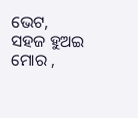ଭେଟ,
ସହଜ ହୁଅଇ ମୋର ,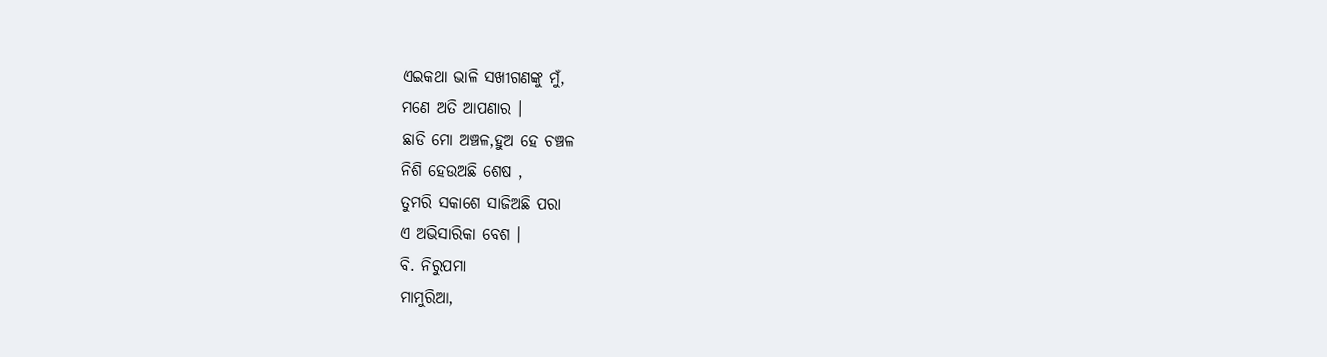ଏଇକଥା ଭାଳି ସଖୀଗଣଙ୍କୁ ମୁଁ,
ମଣେ ଅତି ଆପଣାର ।
ଛାଡି ମୋ ଅଞ୍ଚଳ,ହୁଅ ହେ ଚଞ୍ଚଳ
ନିଶି ହେଉଅଛି ଶେଷ ,
ତୁମରି ସକାଶେ ସାଜିଅଛି ପରା
ଏ ଅଭିସାରିକା ବେଶ ।
ବି. ନିରୁପମା
ମାମୁରିଆ,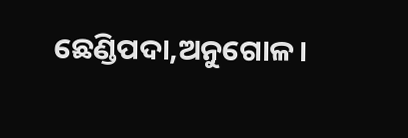ଛେଣ୍ଡିପଦା,ଅନୁଗୋଳ।